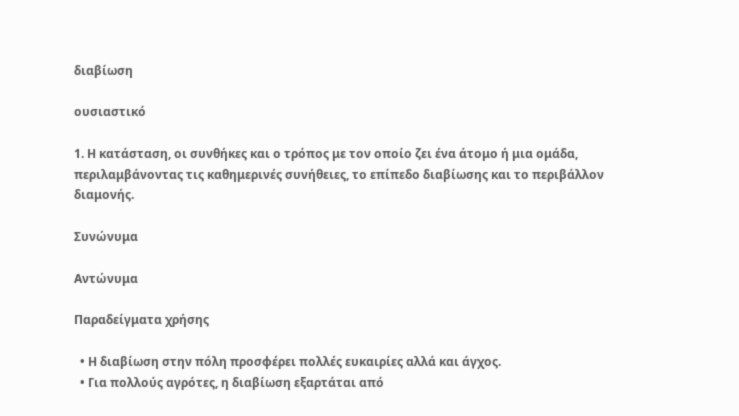διαβίωση

ουσιαστικό

1. Η κατάσταση, οι συνθήκες και ο τρόπος με τον οποίο ζει ένα άτομο ή μια ομάδα, περιλαμβάνοντας τις καθημερινές συνήθειες, το επίπεδο διαβίωσης και το περιβάλλον διαμονής.

Συνώνυμα

Αντώνυμα

Παραδείγματα χρήσης

  • Η διαβίωση στην πόλη προσφέρει πολλές ευκαιρίες αλλά και άγχος.
  • Για πολλούς αγρότες, η διαβίωση εξαρτάται από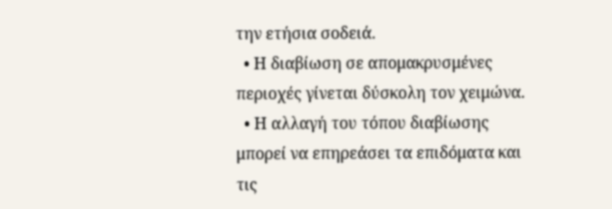την ετήσια σοδειά.
  • Η διαβίωση σε απομακρυσμένες περιοχές γίνεται δύσκολη τον χειμώνα.
  • Η αλλαγή του τόπου διαβίωσης μπορεί να επηρεάσει τα επιδόματα και τις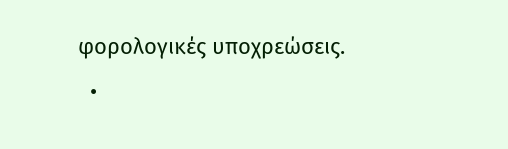φορολογικές υποχρεώσεις.
  •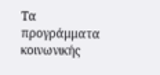Τα προγράμματα κοινωνικής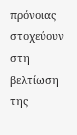πρόνοιας στοχεύουν στη βελτίωση της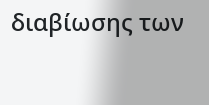διαβίωσης των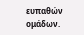ευπαθών ομάδων.